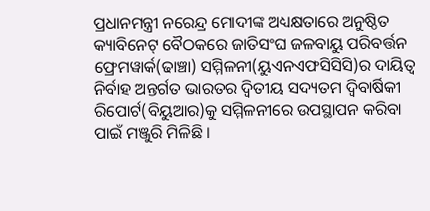ପ୍ରଧାନମନ୍ତ୍ରୀ ନରେନ୍ଦ୍ର ମୋଦୀଙ୍କ ଅଧ୍ୟକ୍ଷତାରେ ଅନୁଷ୍ଠିତ କ୍ୟାବିନେଟ୍ ବୈଠକରେ ଜାତିସଂଘ ଜଳବାୟୁ ପରିବର୍ତ୍ତନ ଫ୍ରେମୱାର୍କ(ଢାଞ୍ଚା) ସମ୍ମିଳନୀ(ୟୁଏନଏଫସିସିସି)ର ଦାୟିତ୍ୱ ନିର୍ବାହ ଅନ୍ତର୍ଗତ ଭାରତର ଦ୍ୱିତୀୟ ସଦ୍ୟତମ ଦ୍ଵିବାର୍ଷିକୀ ରିପୋର୍ଟ(ବିୟୁଆର)କୁ ସମ୍ମିଳନୀରେ ଉପସ୍ଥାପନ କରିବା ପାଇଁ ମଞ୍ଜୁରି ମିଳିଛି ।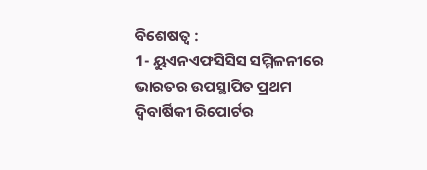ବିଶେଷତ୍ୱ :
1- ୟୁଏନଏଫସିସିସ ସମ୍ମିଳନୀରେ ଭାରତର ଉପସ୍ଥାପିତ ପ୍ରଥମ ଦ୍ୱିବାର୍ଷିକୀ ରିପୋର୍ଟର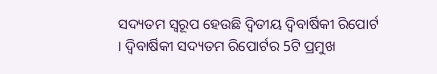ସଦ୍ୟତମ ସ୍ୱରୂପ ହେଉଛି ଦ୍ୱିତୀୟ ଦ୍ୱିବାର୍ଷିକୀ ରିପୋର୍ଟ । ଦ୍ୱିବାର୍ଷିକୀ ସଦ୍ୟତମ ରିପୋର୍ଟର 5ଟି ପ୍ରମୁଖ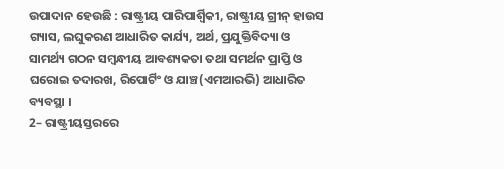ଉପାଦାନ ହେଉଛି : ରାଷ୍ଟ୍ରୀୟ ପାରିପାର୍ଶ୍ଵିକୀ, ରାଷ୍ଟ୍ରୀୟ ଗ୍ରୀନ୍ ହାଉସ ଗ୍ୟାସ, ଲଘୁକରଣ ଆଧାରିତ କାର୍ଯ୍ୟ, ଅର୍ଥ, ପ୍ରଯୁକ୍ତିବିଦ୍ୟା ଓ ସାମର୍ଥ୍ୟ ଗଠନ ସମ୍ବନ୍ଧୀୟ ଆବଶ୍ୟକତା ତଥା ସମର୍ଥନ ପ୍ରାପ୍ତି ଓ ଘରୋଇ ତଦାରଖ, ରିପୋର୍ଟିଂ ଓ ଯାଞ୍ଚ(ଏମଆରଭି) ଆଧାରିତ ବ୍ୟବସ୍ଥା ।
2– ରାଷ୍ଟ୍ରୀୟସ୍ତରରେ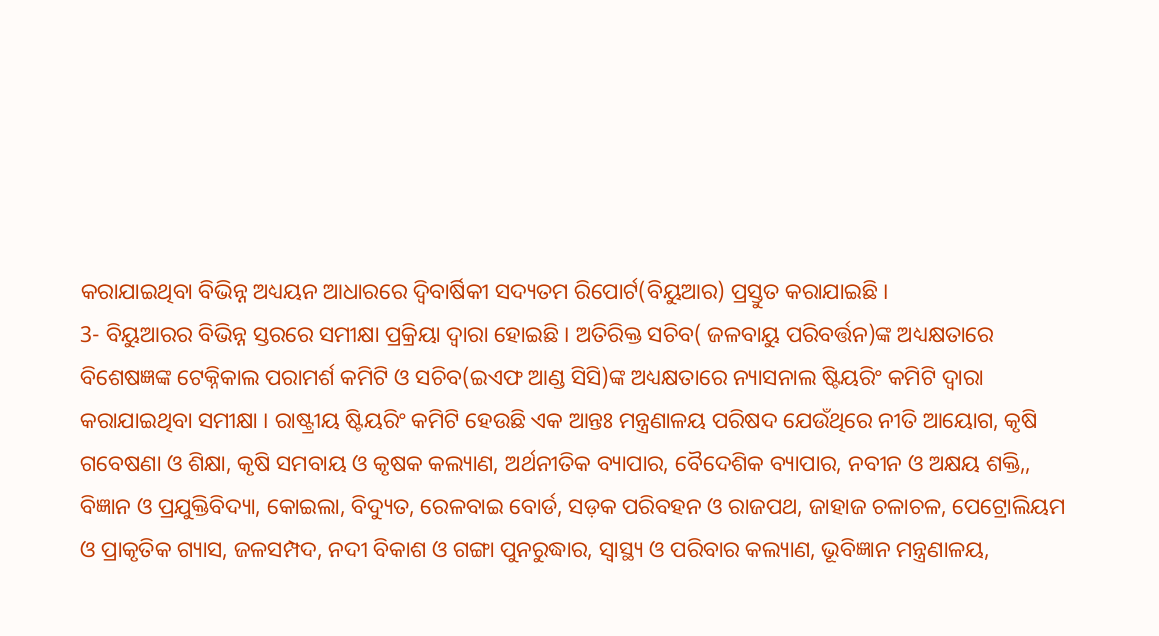କରାଯାଇଥିବା ବିଭିନ୍ନ ଅଧ୍ୟୟନ ଆଧାରରେ ଦ୍ୱିବାର୍ଷିକୀ ସଦ୍ୟତମ ରିପୋର୍ଟ(ବିୟୁଆର) ପ୍ରସ୍ତୁତ କରାଯାଇଛି ।
3- ବିୟୁଆରର ବିଭିନ୍ନ ସ୍ତରରେ ସମୀକ୍ଷା ପ୍ରକ୍ରିୟା ଦ୍ୱାରା ହୋଇଛି । ଅତିରିକ୍ତ ସଚିବ( ଜଳବାୟୁ ପରିବର୍ତ୍ତନ)ଙ୍କ ଅଧ୍ୟକ୍ଷତାରେ ବିଶେଷଜ୍ଞଙ୍କ ଟେକ୍ନିକାଲ ପରାମର୍ଶ କମିଟି ଓ ସଚିବ(ଇଏଫ ଆଣ୍ଡ ସିସି)ଙ୍କ ଅଧ୍ୟକ୍ଷତାରେ ନ୍ୟାସନାଲ ଷ୍ଟିୟରିଂ କମିଟି ଦ୍ୱାରା କରାଯାଇଥିବା ସମୀକ୍ଷା । ରାଷ୍ଟ୍ରୀୟ ଷ୍ଟିୟରିଂ କମିଟି ହେଉଛି ଏକ ଆନ୍ତଃ ମନ୍ତ୍ରଣାଳୟ ପରିଷଦ ଯେଉଁଥିରେ ନୀତି ଆୟୋଗ, କୃଷି ଗବେଷଣା ଓ ଶିକ୍ଷା, କୃଷି ସମବାୟ ଓ କୃଷକ କଲ୍ୟାଣ, ଅର୍ଥନୀତିକ ବ୍ୟାପାର, ବୈଦେଶିକ ବ୍ୟାପାର, ନବୀନ ଓ ଅକ୍ଷୟ ଶକ୍ତି,, ବିଜ୍ଞାନ ଓ ପ୍ରଯୁକ୍ତିବିଦ୍ୟା, କୋଇଲା, ବିଦ୍ୟୁତ, ରେଳବାଇ ବୋର୍ଡ, ସଡ଼କ ପରିବହନ ଓ ରାଜପଥ, ଜାହାଜ ଚଳାଚଳ, ପେଟ୍ରୋଲିୟମ ଓ ପ୍ରାକୃତିକ ଗ୍ୟାସ, ଜଳସମ୍ପଦ, ନଦୀ ବିକାଶ ଓ ଗଙ୍ଗା ପୁନରୁଦ୍ଧାର, ସ୍ୱାସ୍ଥ୍ୟ ଓ ପରିବାର କଲ୍ୟାଣ, ଭୂବିଜ୍ଞାନ ମନ୍ତ୍ରଣାଳୟ,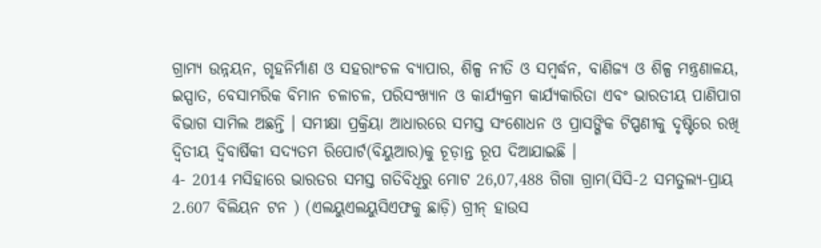ଗ୍ରାମ୍ୟ ଉନ୍ନୟନ, ଗୃହନିର୍ମାଣ ଓ ସହରାଂଚଳ ବ୍ୟାପାର, ଶିଳ୍ପ ନୀତି ଓ ସମ୍ବର୍ଦ୍ଧନ, ବାଣିଜ୍ୟ ଓ ଶିଳ୍ପ ମନ୍ତ୍ରଣାଳୟ, ଇସ୍ପାତ, ବେସାମରିକ ବିମାନ ଚଳାଚଳ, ପରିସଂଖ୍ୟାନ ଓ କାର୍ଯ୍ୟକ୍ରମ କାର୍ଯ୍ୟକାରିତା ଏବଂ ଭାରତୀୟ ପାଣିପାଗ ବିଭାଗ ସାମିଲ ଅଛନ୍ତି । ସମୀକ୍ଷା ପ୍ରକ୍ରିୟା ଆଧାରରେ ସମସ୍ତ ସଂଶୋଧନ ଓ ପ୍ରାସଙ୍ଗିକ ଟିପ୍ପଣୀକୁ ଦୃଷ୍ଟିରେ ରଖି ଦ୍ୱିତୀୟ ଦ୍ୱିବାର୍ଷିକୀ ସଦ୍ୟତମ ରିପୋର୍ଟ(ବିୟୁଆର)କୁ ଚୂଡ଼ାନ୍ତ ରୂପ ଦିଆଯାଇଛି ।
4- 2014 ମସିହାରେ ଭାରତର ସମସ୍ତ ଗତିବିଧିରୁ ମୋଟ 26,07,488 ଗିଗା ଗ୍ରାମ(ସିସି-2 ସମତୁଲ୍ୟ-ପ୍ରାୟ 2.607 ବିଲିୟନ ଟନ ) (ଏଲୟୁଏଲୟୁସିଏଫକୁ ଛାଡ଼ି) ଗ୍ରୀନ୍ ହାଉସ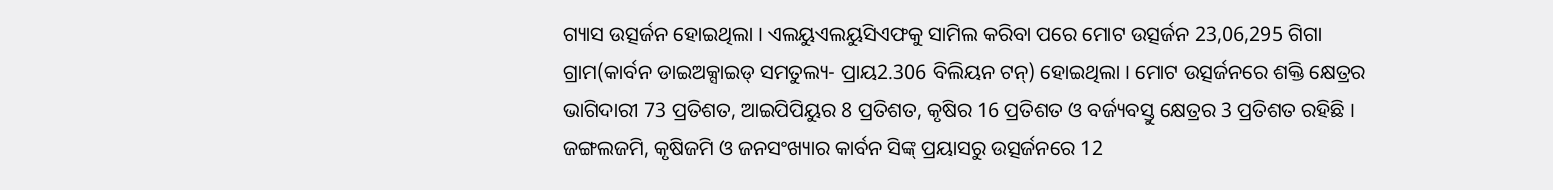ଗ୍ୟାସ ଉତ୍ସର୍ଜନ ହୋଇଥିଲା । ଏଲୟୁଏଲୟୁସିଏଫକୁ ସାମିଲ କରିବା ପରେ ମୋଟ ଉତ୍ସର୍ଜନ 23,06,295 ଗିଗା ଗ୍ରାମ(କାର୍ବନ ଡାଇଅକ୍ସାଇଡ୍ ସମତୁଲ୍ୟ- ପ୍ରାୟ2.306 ବିଲିୟନ ଟନ୍) ହୋଇଥିଲା । ମୋଟ ଉତ୍ସର୍ଜନରେ ଶକ୍ତି କ୍ଷେତ୍ରର ଭାଗିଦାରୀ 73 ପ୍ରତିଶତ, ଆଇପିପିୟୁର 8 ପ୍ରତିଶତ, କୃଷିର 16 ପ୍ରତିଶତ ଓ ବର୍ଜ୍ୟବସ୍ତୁ କ୍ଷେତ୍ରର 3 ପ୍ରତିଶତ ରହିଛି । ଜଙ୍ଗଲଜମି, କୃଷିଜମି ଓ ଜନସଂଖ୍ୟାର କାର୍ବନ ସିଙ୍କ୍ ପ୍ରୟାସରୁ ଉତ୍ସର୍ଜନରେ 12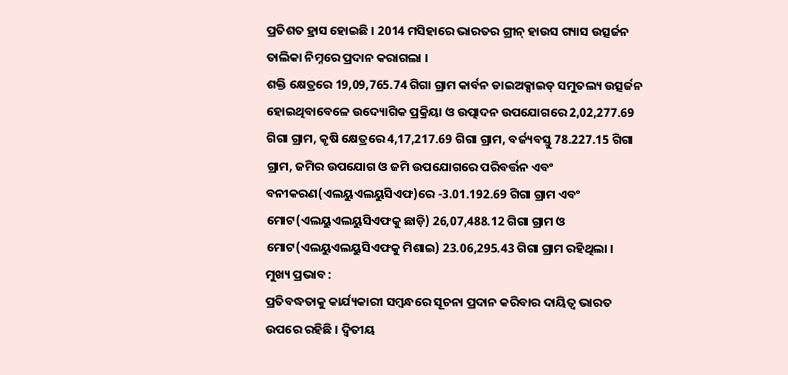ପ୍ରତିଶତ ହ୍ରାସ ହୋଇଛି । 2014 ମସିହାରେ ଭାରତର ଗ୍ରୀନ୍ ହାଉସ ଗ୍ୟାସ ଉତ୍ସର୍ଜନ ତାଲିକା ନିମ୍ନରେ ପ୍ରଦାନ କରାଗଲା ।
ଶକ୍ତି କ୍ଷେତ୍ରରେ 19,09,765.74 ଗିଗା ଗ୍ରାମ କାର୍ବନ ଡାଇଅକ୍ସାଇଡ୍ ସମୁତଲ୍ୟ ଉତ୍ସର୍ଜନ ହୋଇଥିବାବେଳେ ଉଦ୍ୟୋଗିକ ପ୍ରକ୍ରିୟା ଓ ଉତ୍ପାଦନ ଉପଯୋଗରେ 2,02,277.69 ଗିଗା ଗ୍ରାମ, କୃଷି କ୍ଷେତ୍ରରେ 4,17,217.69 ଗିଗା ଗ୍ରାମ, ବର୍ଜ୍ୟବସ୍ତୁ 78.227.15 ଗିଗା ଗ୍ରାମ, ଜମିର ଉପଯୋଗ ଓ ଜମି ଉପଯୋଗରେ ପରିବର୍ତ୍ତନ ଏବଂ ବନୀକରଣ(ଏଲୟୁଏଲୟୁସିଏଫ)ରେ -3.01.192.69 ଗିଗା ଗ୍ରାମ ଏବଂ ମୋଟ(ଏଲୟୁଏଲୟୁସିଏଫକୁ ଛାଡ଼ି) 26,07,488.12 ଗିଗା ଗ୍ରାମ ଓ ମୋଟ(ଏଲୟୁଏଲୟୁସିଏଫକୁ ମିଶାଇ) 23.06,295.43 ଗିଗା ଗ୍ରାମ ରହିଥିଲା ।
ମୁଖ୍ୟ ପ୍ରଭାବ :
ପ୍ରତିବଦ୍ଧତାକୁ କାର୍ଯ୍ୟକାରୀ ସମ୍ବନ୍ଧରେ ସୂଚନା ପ୍ରଦାନ କରିବାର ଦାୟିତ୍ୱ ଭାରତ ଉପରେ ରହିଛି । ଦ୍ୱିତୀୟ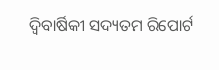ଦ୍ୱିବାର୍ଷିକୀ ସଦ୍ୟତମ ରିପୋର୍ଟ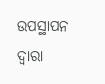ଉପସ୍ଥାପନ ଦ୍ୱାରା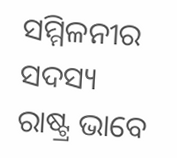ସମ୍ମିଳନୀର ସଦସ୍ୟ ରାଷ୍ଟ୍ର ଭାବେ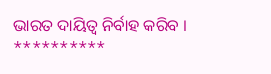ଭାରତ ଦାୟିତ୍ୱ ନିର୍ବାହ କରିବ ।
**********